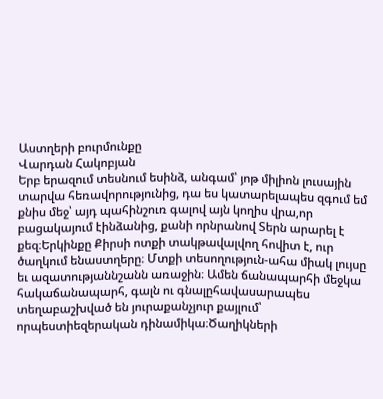Աստղերի բուրմունքը
Վարդան Հակոբյան
Երբ երազում տեսնում եսինձ, անգամ՝ յոթ միլիոն լուսային տարվա հեռավորությունից, դա ես կատարելապես զգում եմ քնիս մեջ՝ այդ պահինշուռ գալով այն կողիս վրա,որ բացակայում էինձանից, քանի որնրանով Տերն արարել է քեզ։Երկինքը Քիրսի ոտքի տակթավալվող հովիտ է, ուր ծաղկում ենաստղերը։ Մտքի տեսողություն-ահա միակ լույսը եւ ազատությաննշանն առաջին։ Ամեն ճանապարհի մեջկա հակաճանապարհ, գալն ու գնալըհավասարապես տեղաբաշխված են յուրաքանչյուր քայլում՝ որպեստիեզերական դինամիկա։Ծաղիկների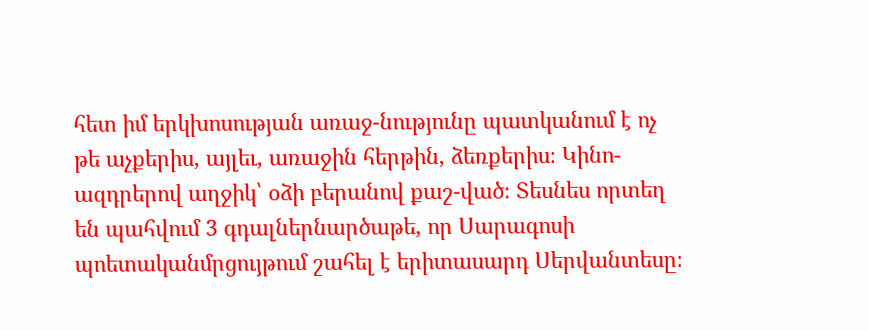հետ իմ երկխոսության առաջ-նությունը պատկանում է ոչ թե աչքերիս, այլեւ, առաջին հերթին, ձեռքերիս։ Կինո-ազդրերով աղջիկ՝ օձի բերանով քաշ-ված։ Տեսնես որտեղ են պահվում 3 գդալներնարծաթե, որ Սարագոսի պոետականմրցույթում շահել է երիտասարդ Սերվանտեսը։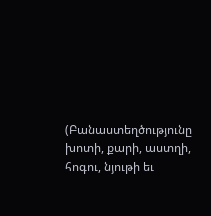(Բանաստեղծությունը խոտի, քարի, աստղի, հոգու, նյութի եւ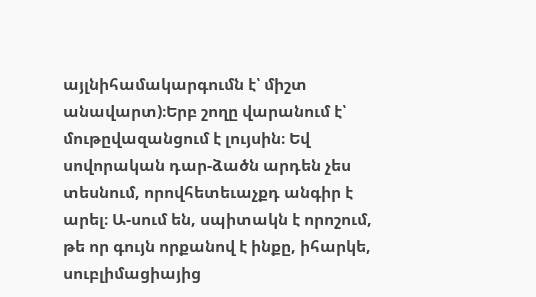այլնիհամակարգումն է՝ միշտ անավարտ)։Երբ շողը վարանում է՝ մութըվազանցում է լույսին։ Եվ սովորական դար-ձածն արդեն չես տեսնում, որովհետեւաչքդ անգիր է արել։ Ա-սում են, սպիտակն է որոշում, թե որ գույն որքանով է ինքը, իհարկե, սուբլիմացիայից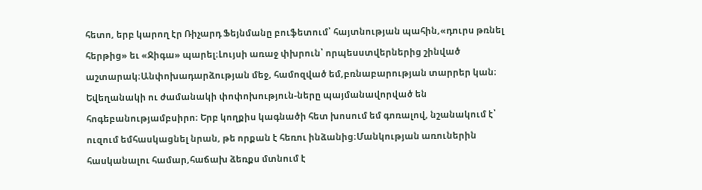հետո, երբ կարող էր Ռիչարդ Ֆեյնմանը բուֆետում՝ հայտնության պահին,«դուրս թռնել հերթից» եւ «Ջիգա» պարել։Լույսի առաջ փխրուն՝ որպեսստվերներից շինված աշտարակ։Անփոխադարձության մեջ, համոզված եմ,բռնաբարության տարրեր կան։ Եվեղանակի ու ժամանակի փոփոխություն-ները պայմանավորված են հոգեբանությամբսիրո։ Երբ կողքիս կագնածի հետ խոսում եմ գոռալով, նշանակում է՝ ուզում եմհասկացնել նրան, թե որքան է հեռու ինձանից։Մանկության առուներին հասկանալու համար,հաճախ ձեռքս մտնում է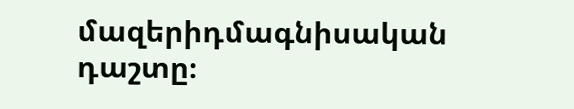մազերիդմագնիսական դաշտը։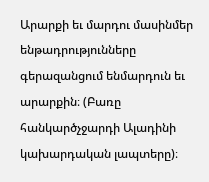Արարքի եւ մարդու մասինմեր ենթադրությունները գերազանցում ենմարդուն եւ արարքին։ (Բառը հանկարծչջարդի Ալադինի կախարդական լապտերը)։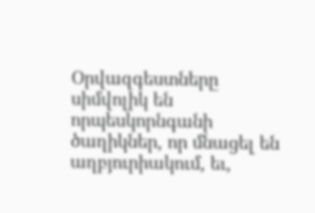Օրվազգեստները սիմվոլիկ են որպեսկորնգանի ծաղիկներ, որ մնացել են աղբյուրիակում, եւ,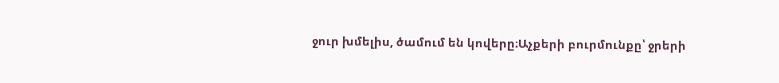ջուր խմելիս, ծամում են կովերը։Աչքերի բուրմունքը՝ ջրերի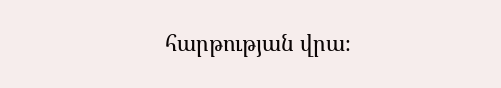հարթության վրա։